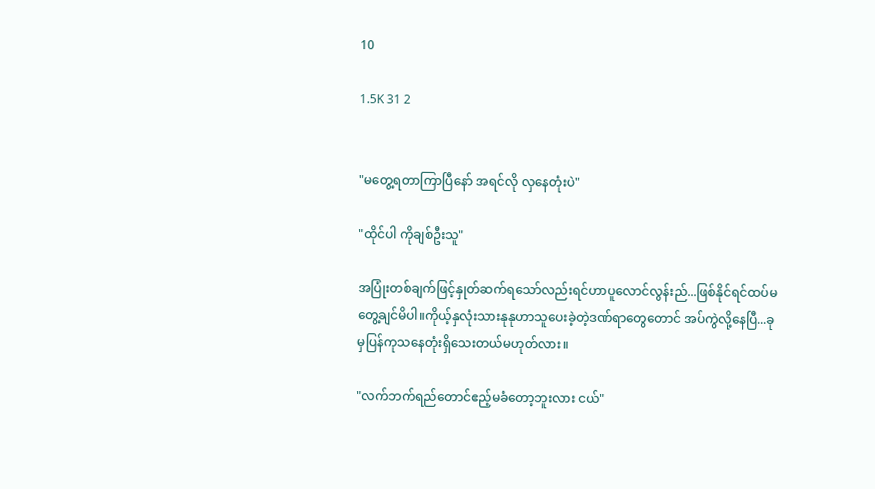10

1.5K 31 2


"မတွေ့ရတာကြာပြီနော် အရင်လို လှနေတုံးပဲ"

"ထိုင်ပါ ကိုချစ်ဦးသူ"

အပြုံးတစ်ချက်ဖြင့်နှုတ်ဆက်ရသော်လည်းရင်ဟာပူလောင်လွန်းည်...ဖြစ်နိုင်ရင်ထပ်မတွေ့ချင်မိပါ။ကိုယ့်နှလုံးသားနုနုဟာသူပေးခဲ့တဲ့ဒဏ်ရာတွေတောင် အပ်ကွဲလို့နေပြီ...ခုမှပြန်ကုသနေတုံးရှိသေးတယ်မဟုတ်လား။

"လက်ဘက်ရည်တောင်ဧည့်မခံတော့ဘူးလား ငယ်"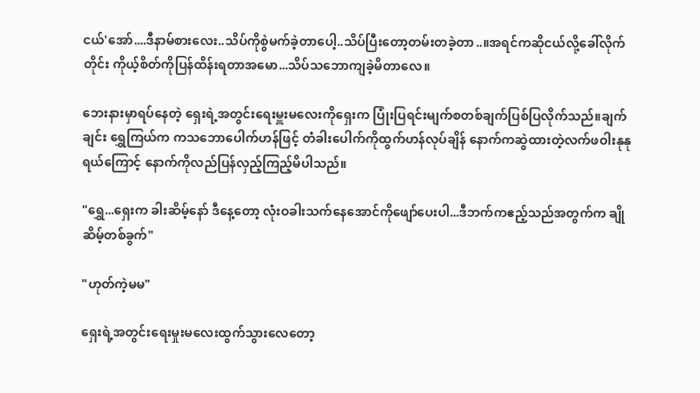ငယ်'အော်....ဒီနာမ်စားလေး..သိပ်ကိုစွဲမက်ခဲ့တာပေါ့..သိပ်ပြီးတော့တမ်းတခဲ့တာ..။အရင်ကဆိုငယ်လို့ခေါ်လိုက်တိုင်း ကိုယ့်စိတ်ကိုပြန်ထိန်းရတာအမော...သိပ်သဘောကျခဲ့မိတာလေ။

ဘေးနားမှာရပ်နေတဲ့ ရှေးရဲ့အတွင်းရေးမှူးမလေးကိုရှေးက ပြုံးပြရင်းမျက်စတစ်ချက်ပြစ်ပြလိုက်သည်။ချက်ချင်း ရွှေကြယ်က ကသဘောပေါက်ဟန်ဖြင့် တံခါးပေါက်ကိုထွက်ဟန်လုပ်ချိန် နောက်ကဆွဲထားတဲ့လက်ဖဝါးနုနုရယ်ကြောင့် နောက်ကိုလည်ပြန်လှည့်ကြည့်မိပါသည်။

"ရွှေ...ရှေးက ခါးဆိမ့်နော် ဒီနေ့တော့ လုံးဝခါးသက်နေအောင်ကိုဖျော်ပေးပါ...ဒီဘက်ကဧည့်သည်အတွက်က ချိုဆိမ့်တစ်ခွက်"

"ဟုတ်ကဲ့မမ"

ရှေးရဲ့အတွင်းရေးမှုးမလေးထွက်သွားလေတော့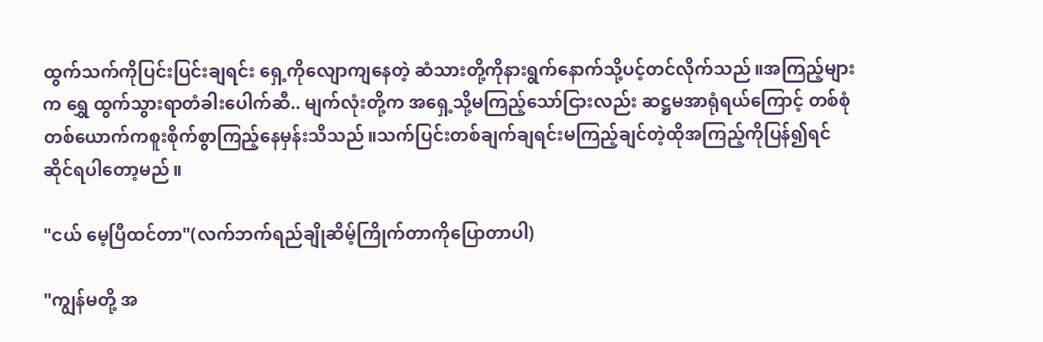ထွက်သက်ကိုပြင်းပြင်းချရင်း ရှေ့ကိုလျောကျနေတဲ့ ဆံသားတို့ကိုနားရွက်နောက်သို့ပင့်တင်လိုက်သည်။အကြည့်များက ရွှေ ထွက်သွားရာတံခါးပေါက်ဆီ.. မျက်လုံးတို့က အရှေ့သို့မကြည့်သော်ငြားလည်း ဆဋ္ဌမအာရုံရယ်ကြောင့် တစ်စုံတစ်ယောက်ကစူးစိုက်စွာကြည့်နေမှန်းသိသည်။သက်ပြင်းတစ်ချက်ချရင်းမကြည့်ချင်တဲ့ထိုအကြည့်ကိုပြန်၍ရင်ဆိုင်ရပါတော့မည်။

"ငယ် မေ့ပြီထင်တာ"(လက်ဘက်ရည်ချိုဆိမ့်ကြိုက်တာကိုပြောတာပါ)

"ကျွန်မတို့ အ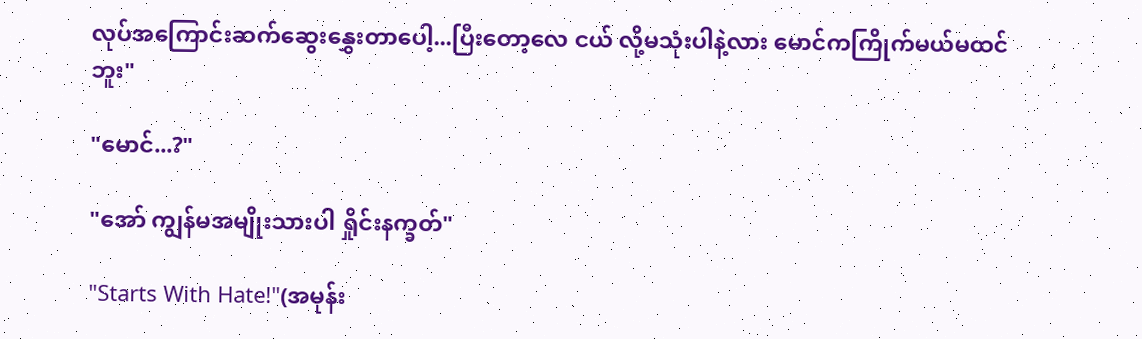လုပ်အကြောင်းဆက်ဆွေးနွှေးတာပေါ့...ပြီးတော့လေ ငယ် လို့မသုံးပါနဲ့လား မောင်ကကြိုက်မယ်မထင်ဘူး"

"မောင်...?"

"အော် ကျွန်မအမျိုးသားပါ ရှိုင်းနက္ခတ်"

"Starts With Hate!"(အမုန်း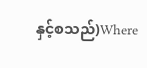နှင့်စသည်)Where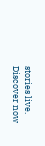stories live. Discover now